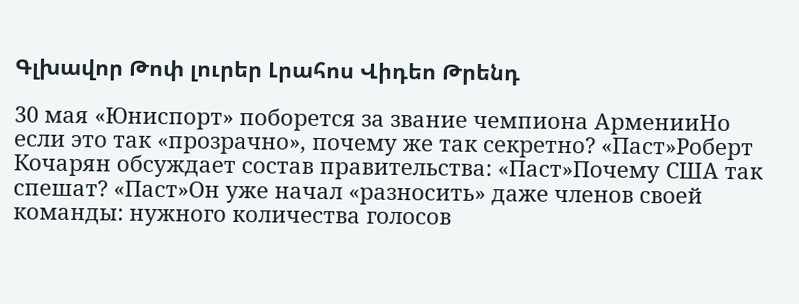Գլխավոր Թոփ լուրեր Լրահոս Վիդեո Թրենդ

30 мая «Юниспорт» поборется за звание чемпиона АрменииНо если это так «прозрачно», почему же так секретно? «Паст»Роберт Кочарян обсуждает состав правительства: «Паст»Почему США так спешат? «Паст»Он уже начал «разносить» даже членов своей команды: нужного количества голосов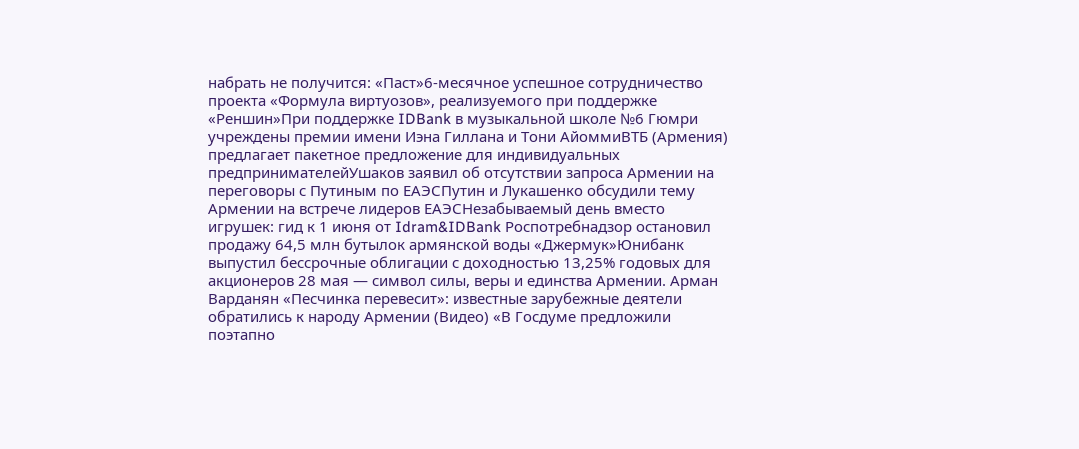набрать не получится: «Паст»6-месячное успешное сотрудничество проекта «Формула виртуозов», реализуемого при поддержке «Реншин»При поддержке IDBank в музыкальной школе №6 Гюмри учреждены премии имени Иэна Гиллана и Тони АйоммиВТБ (Армения) предлагает пакетное предложение для индивидуальных предпринимателейУшаков заявил об отсутствии запроса Армении на переговоры с Путиным по ЕАЭСПутин и Лукашенко обсудили тему Армении на встрече лидеров ЕАЭСНезабываемый день вместо игрушек: гид к 1 июня от Idram&IDBank Роспотребнадзор остановил продажу 64,5 млн бутылок армянской воды «Джермук»Юнибанк выпустил бессрочные облигации с доходностью 13,25% годовых для акционеров 28 мая — символ силы, веры и единства Армении. Арман Варданян «Песчинка перевесит»: известные зарубежные деятели обратились к народу Армении (Видео) «В Госдуме предложили поэтапно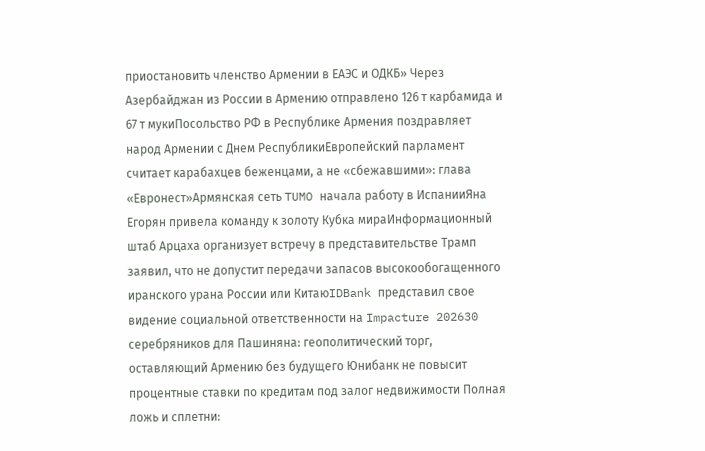приостановить членство Армении в ЕАЭС и ОДКБ» Через Азербайджан из России в Армению отправлено 126 т карбамида и 67 т мукиПосольство РФ в Республике Армения поздравляет народ Армении с Днем РеспубликиЕвропейский парламент считает карабахцев беженцами, а не «сбежавшими»: глава «Евронест»Армянская сеть TUMO начала работу в ИспанииЯна Егорян привела команду к золоту Кубка мираИнформационный штаб Арцаха организует встречу в представительстве Трамп заявил, что не допустит передачи запасов высокообогащенного иранского урана России или КитаюIDBank представил свое видение социальной ответственности на Impacture 202630 серебряников для Пашиняна: геополитический торг, оставляющий Армению без будущего Юнибанк не повысит процентные ставки по кредитам под залог недвижимости Полная ложь и сплетни: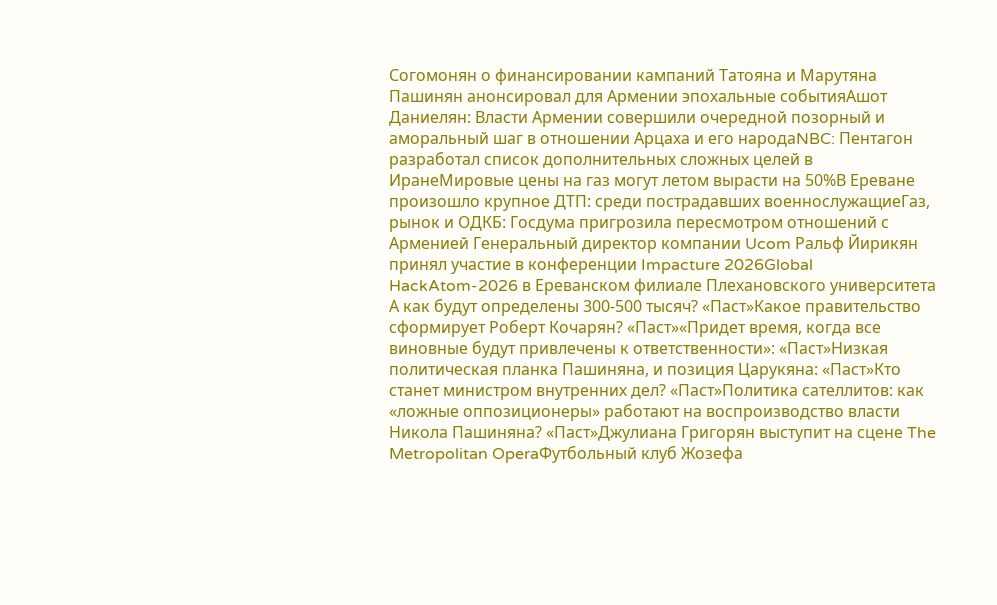Согомонян о финансировании кампаний Татояна и Марутяна Пашинян анонсировал для Армении эпохальные событияАшот Даниелян: Власти Армении совершили очередной позорный и аморальный шаг в отношении Арцаха и его народаNBC: Пентагон разработал список дополнительных сложных целей в ИранеМировые цены на газ могут летом вырасти на 50%В Ереване произошло крупное ДТП: среди пострадавших военнослужащиеГаз, рынок и ОДКБ: Госдума пригрозила пересмотром отношений с Арменией Генеральный директор компании Ucom Ральф Йирикян принял участие в конференции Impacture 2026Global HackAtom-2026 в Ереванском филиале Плехановского университета А как будут определены 300-500 тысяч? «Паст»Какое правительство сформирует Роберт Кочарян? «Паст»«Придет время, когда все виновные будут привлечены к ответственности»: «Паст»Низкая политическая планка Пашиняна, и позиция Царукяна: «Паст»Кто станет министром внутренних дел? «Паст»Политика сателлитов: как «ложные оппозиционеры» работают на воспроизводство власти Никола Пашиняна? «Паст»Джулиана Григорян выступит на сцене The Metropolitan OperaФутбольный клуб Жозефа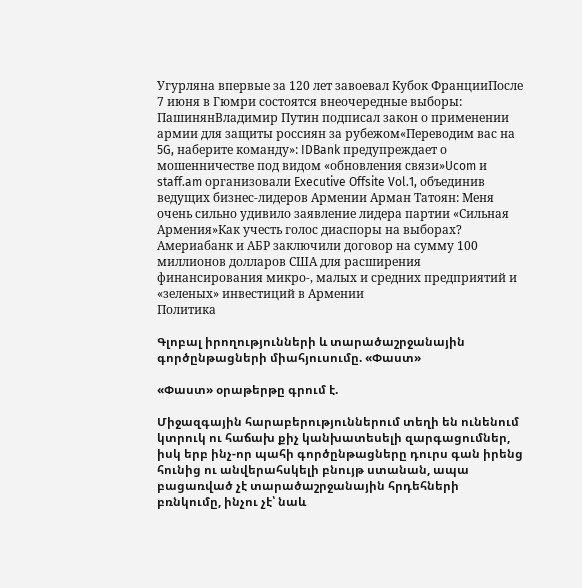Угурляна впервые за 120 лет завоевал Кубок ФранцииПосле 7 июня в Гюмри состоятся внеочередные выборы: ПашинянВладимир Путин подписал закон о применении армии для защиты россиян за рубежом«Переводим вас на 5G, наберите команду»: IDBank предупреждает о мошенничестве под видом «обновления связи»Ucom и staff.am организовали Executive Offsite Vol.1, объединив ведущих бизнес-лидеров Армении Арман Татоян: Меня очень сильно удивило заявление лидера партии «Сильная Армения»Как учесть голос диаспоры на выборах? Америабанк и АБР заключили договор на сумму 100 миллионов долларов США для расширения финансирования микро-, малых и средних предприятий и «зеленых» инвестиций в Армении
Политика

Գլոբալ իրողությունների և տարածաշրջանային գործընթացների միահյուսումը. «Փաստ»

«Փաստ» օրաթերթը գրում է.

Միջազգային հարաբերություններում տեղի են ունենում կտրուկ ու հաճախ քիչ կանխատեսելի զարգացումներ, իսկ երբ ինչ-որ պահի գործընթացները դուրս գան իրենց հունից ու անվերահսկելի բնույթ ստանան, ապա բացառված չէ տարածաշրջանային հրդեհների բռնկումը, ինչու չէ՝ նաև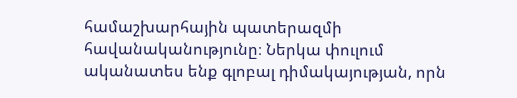համաշխարհային պատերազմի հավանականությունը։ Ներկա փուլում ականատես ենք գլոբալ դիմակայության, որն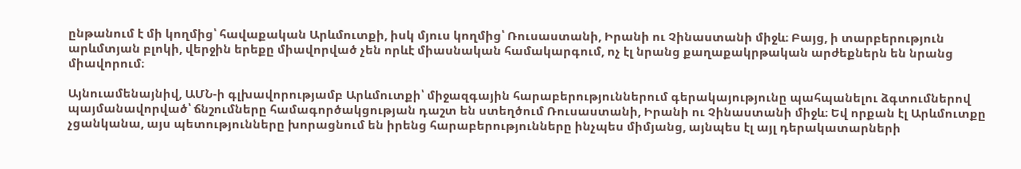ընթանում է մի կողմից՝ հավաքական Արևմուտքի, իսկ մյուս կողմից՝ Ռուսաստանի, Իրանի ու Չինաստանի միջև։ Բայց, ի տարբերություն արևմտյան բլոկի, վերջին երեքը միավորված չեն որևէ միասնական համակարգում, ոչ էլ նրանց քաղաքակրթական արժեքներն են նրանց միավորում։

Այնուամենայնիվ, ԱՄՆ-ի գլխավորությամբ Արևմուտքի՝ միջազգային հարաբերություններում գերակայությունը պահպանելու ձգտումներով պայմանավորված՝ ճնշումները համագործակցության դաշտ են ստեղծում Ռուսաստանի, Իրանի ու Չինաստանի միջև։ Եվ որքան էլ Արևմուտքը չցանկանա, այս պետությունները խորացնում են իրենց հարաբերությունները ինչպես միմյանց, այնպես էլ այլ դերակատարների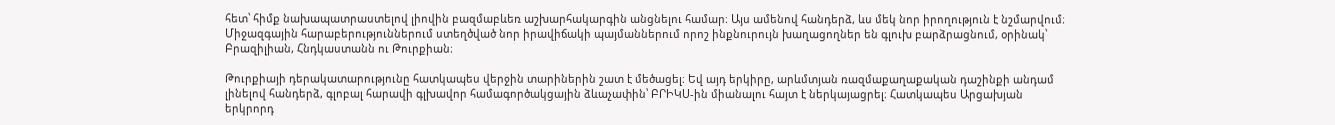հետ՝ հիմք նախապատրաստելով լիովին բազմաբևեռ աշխարհակարգին անցնելու համար։ Այս ամենով հանդերձ, ևս մեկ նոր իրողություն է նշմարվում։ Միջազգային հարաբերություններում ստեղծված նոր իրավիճակի պայմաններում որոշ ինքնուրույն խաղացողներ են գլուխ բարձրացնում, օրինակ՝ Բրազիլիան, Հնդկաստանն ու Թուրքիան։

Թուրքիայի դերակատարությունը հատկապես վերջին տարիներին շատ է մեծացել։ Եվ այդ երկիրը, արևմտյան ռազմաքաղաքական դաշինքի անդամ լինելով հանդերձ, գլոբալ հարավի գլխավոր համագործակցային ձևաչափին՝ ԲՐԻԿՍ-ին միանալու հայտ է ներկայացրել։ Հատկապես Արցախյան երկրորդ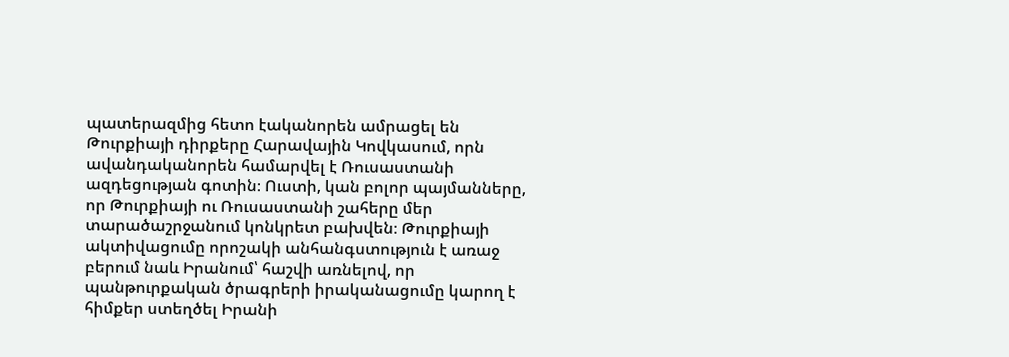պատերազմից հետո էականորեն ամրացել են Թուրքիայի դիրքերը Հարավային Կովկասում, որն ավանդականորեն համարվել է Ռուսաստանի ազդեցության գոտին։ Ուստի, կան բոլոր պայմանները, որ Թուրքիայի ու Ռուսաստանի շահերը մեր տարածաշրջանում կոնկրետ բախվեն։ Թուրքիայի ակտիվացումը որոշակի անհանգստություն է առաջ բերում նաև Իրանում՝ հաշվի առնելով, որ պանթուրքական ծրագրերի իրականացումը կարող է հիմքեր ստեղծել Իրանի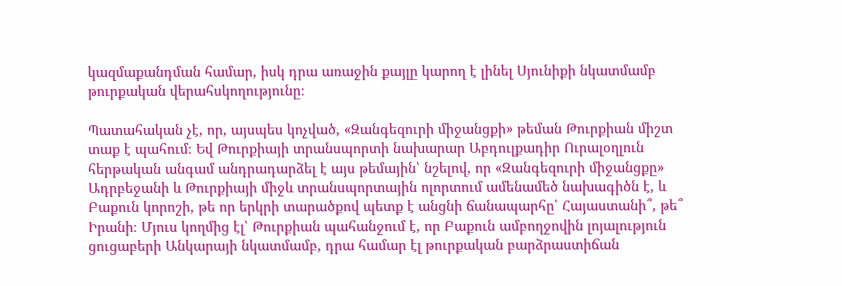կազմաքանդման համար, իսկ դրա առաջին քայլը կարող է լինել Սյունիքի նկատմամբ թուրքական վերահսկողությունը։

Պատահական չէ, որ, այսպես կոչված, «Զանգեզուրի միջանցքի» թեման Թուրքիան միշտ տաք է պահում։ Եվ Թուրքիայի տրանսպորտի նախարար Աբդուլքադիր Ուրալօղլուն հերթական անգամ անդրադարձել է այս թեմային՝ նշելով, որ «Զանգեզուրի միջանցքը» Ադրբեջանի և Թուրքիայի միջև տրանսպորտային ոլորտում ամենամեծ նախագիծն է, և Բաքուն կորոշի, թե որ երկրի տարածքով պետք է անցնի ճանապարհը՝ Հայաստանի՞, թե՞ Իրանի։ Մյուս կողմից էլ՝ Թուրքիան պահանջում է, որ Բաքուն ամբողջովին լոյալություն ցուցաբերի Անկարայի նկատմամբ, դրա համար էլ թուրքական բարձրաստիճան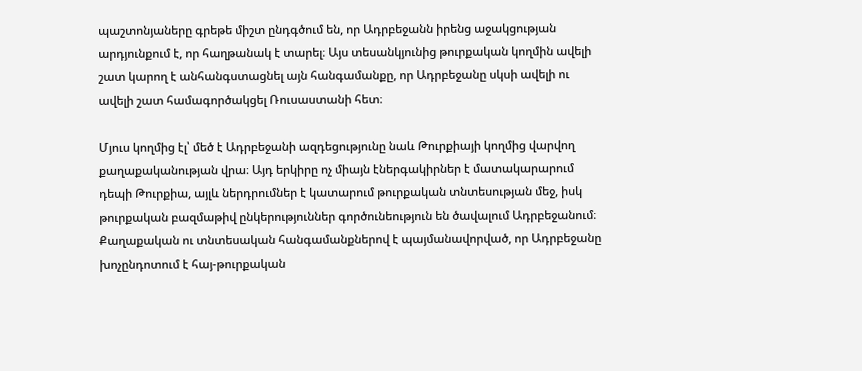պաշտոնյաները գրեթե միշտ ընդգծում են, որ Ադրբեջանն իրենց աջակցության արդյունքում է, որ հաղթանակ է տարել։ Այս տեսանկյունից թուրքական կողմին ավելի շատ կարող է անհանգստացնել այն հանգամանքը, որ Ադրբեջանը սկսի ավելի ու ավելի շատ համագործակցել Ռուսաստանի հետ։

Մյուս կողմից էլ՝ մեծ է Ադրբեջանի ազդեցությունը նաև Թուրքիայի կողմից վարվող քաղաքականության վրա։ Այդ երկիրը ոչ միայն էներգակիրներ է մատակարարում դեպի Թուրքիա, այլև ներդրումներ է կատարում թուրքական տնտեսության մեջ, իսկ թուրքական բազմաթիվ ընկերություններ գործունեություն են ծավալում Ադրբեջանում։ Քաղաքական ու տնտեսական հանգամանքներով է պայմանավորված, որ Ադրբեջանը խոչընդոտում է հայ-թուրքական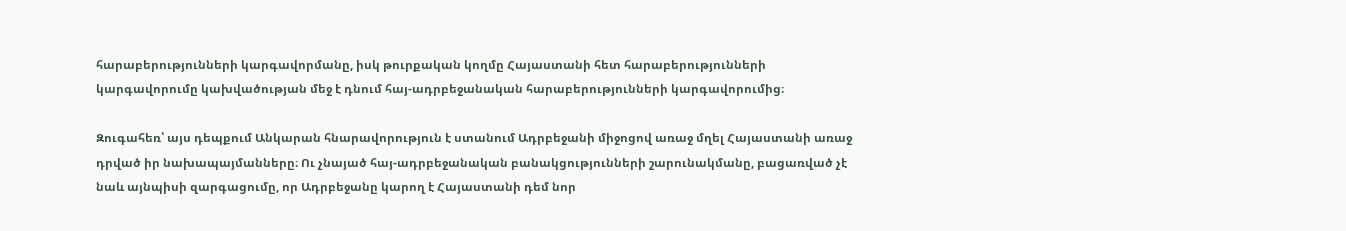հարաբերությունների կարգավորմանը, իսկ թուրքական կողմը Հայաստանի հետ հարաբերությունների կարգավորումը կախվածության մեջ է դնում հայ-ադրբեջանական հարաբերությունների կարգավորումից։

Զուգահեռ՝ այս դեպքում Անկարան հնարավորություն է ստանում Ադրբեջանի միջոցով առաջ մղել Հայաստանի առաջ դրված իր նախապայմանները։ Ու չնայած հայ-ադրբեջանական բանակցությունների շարունակմանը, բացառված չէ նաև այնպիսի զարգացումը, որ Ադրբեջանը կարող է Հայաստանի դեմ նոր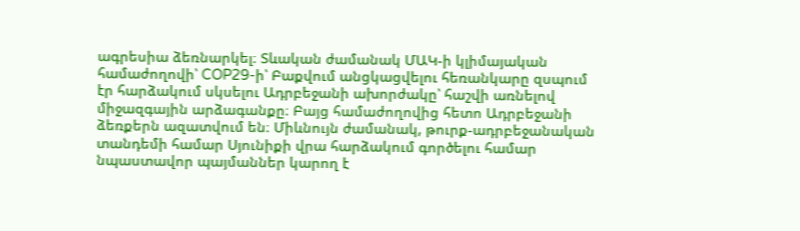ագրեսիա ձեռնարկել։ Տևական ժամանակ ՄԱԿ-ի կլիմայական համաժողովի՝ COP29-ի՝ Բաքվում անցկացվելու հեռանկարը զսպում էր հարձակում սկսելու Ադրբեջանի ախորժակը՝ հաշվի առնելով միջազգային արձագանքը։ Բայց համաժողովից հետո Ադրբեջանի ձեռքերն ազատվում են։ Միևնույն ժամանակ, թուրք-ադրբեջանական տանդեմի համար Սյունիքի վրա հարձակում գործելու համար նպաստավոր պայմաններ կարող է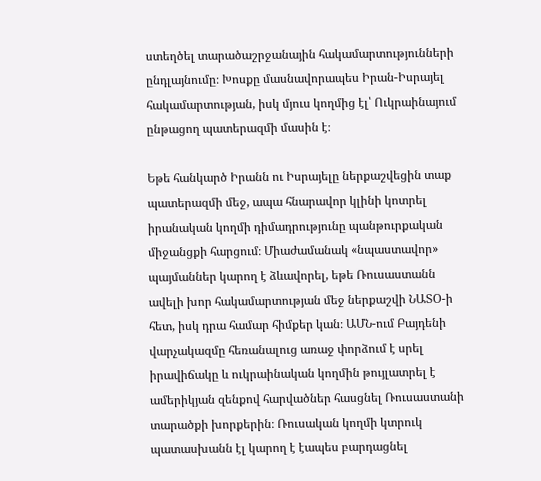ստեղծել տարածաշրջանային հակամարտությունների ընդլայնումը։ Խոսքը մասնավորապես Իրան-Իսրայել հակամարտության, իսկ մյուս կողմից էլ՝ Ուկրաինայում ընթացող պատերազմի մասին է։

Եթե հանկարծ Իրանն ու Իսրայելը ներքաշվեցին տաք պատերազմի մեջ, ապա հնարավոր կլինի կոտրել իրանական կողմի դիմադրությունը պանթուրքական միջանցքի հարցում։ Միաժամանակ «նպաստավոր» պայմաններ կարող է ձևավորել, եթե Ռուսաստանն ավելի խոր հակամարտության մեջ ներքաշվի ՆԱՏՕ-ի հետ, իսկ դրա համար հիմքեր կան։ ԱՄՆ-ում Բայդենի վարչակազմը հեռանալուց առաջ փորձում է սրել իրավիճակը և ուկրաինական կողմին թույլատրել է ամերիկյան զենքով հարվածներ հասցնել Ռուսաստանի տարածքի խորքերին։ Ռուսական կողմի կտրուկ պատասխանն էլ կարող է էապես բարդացնել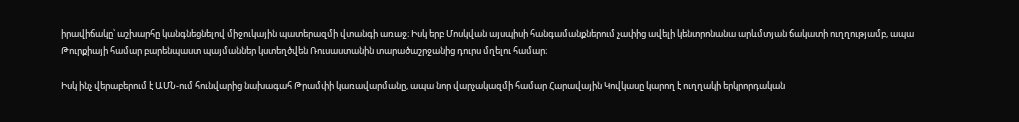իրավիճակը՝ աշխարհը կանգնեցնելով միջուկային պատերազմի վտանգի առաջ։ Իսկ երբ Մոսկվան այսպիսի հանգամանքներում չափից ավելի կենտրոնանա արևմտյան ճակատի ուղղությամբ, ապա Թուրքիայի համար բարենպաստ պայմաններ կստեղծվեն Ռուսաստանին տարածաշրջանից դուրս մղելու համար։

Իսկ ինչ վերաբերում է ԱՄՆ-ում հունվարից նախագահ Թրամփի կառավարմանը, ապա նոր վարչակազմի համար Հարավային Կովկասը կարող է ուղղակի երկրորդական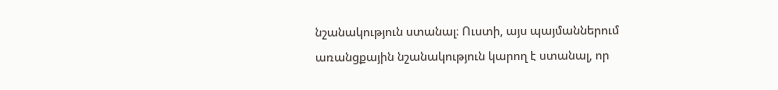նշանակություն ստանալ։ Ուստի, այս պայմաններում առանցքային նշանակություն կարող է ստանալ, որ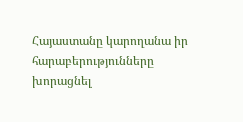Հայաստանը կարողանա իր հարաբերությունները խորացնել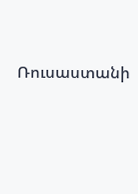Ռուսաստանի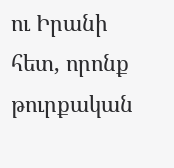ու Իրանի հետ, որոնք թուրքական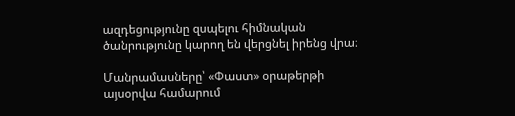ազդեցությունը զսպելու հիմնական ծանրությունը կարող են վերցնել իրենց վրա։

Մանրամասները՝ «Փաստ» օրաթերթի այսօրվա համարում